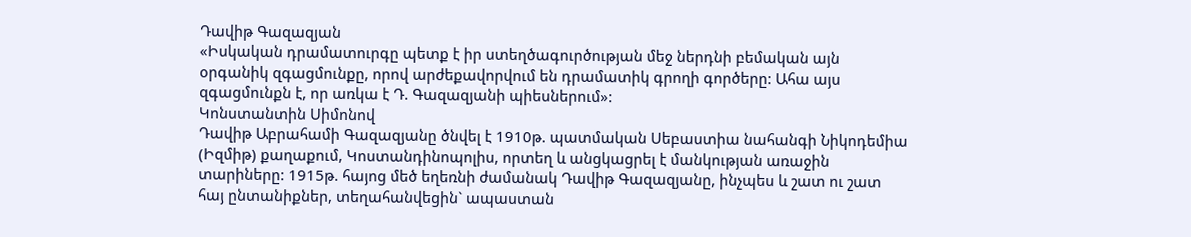Դավիթ Գազազյան
«Իսկական դրամատուրգը պետք է իր ստեղծագուրծության մեջ ներդնի բեմական այն օրգանիկ զգացմունքը, որով արժեքավորվում են դրամատիկ գրողի գործերը: Ահա այս զգացմունքն է, որ առկա է Դ. Գազազյանի պիեսներում»:
Կոնստանտին Սիմոնով
Դավիթ Աբրահամի Գազազյանը ծնվել է 1910թ. պատմական Սեբաստիա նահանգի Նիկոդեմիա (Իզմիթ) քաղաքում, Կոստանդինոպոլիս, որտեղ և անցկացրել է մանկության առաջին տարիները: 1915թ. հայոց մեծ եղեռնի ժամանակ Դավիթ Գազազյանը, ինչպես և շատ ու շատ հայ ընտանիքներ, տեղահանվեցին` ապաստան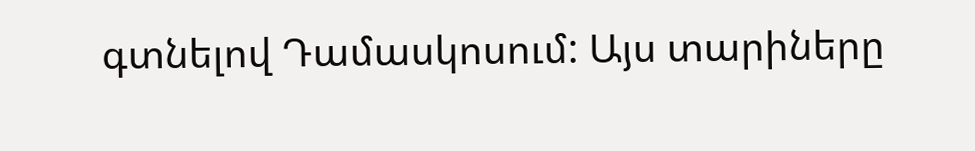գտնելով Դամասկոսում: Այս տարիները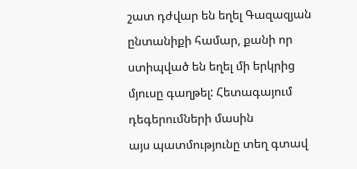շատ դժվար են եղել Գազազյան ընտանիքի համար, քանի որ ստիպված են եղել մի երկրից մյուսը գաղթել: Հետագայում դեգերումների մասին
այս պատմությունը տեղ գտավ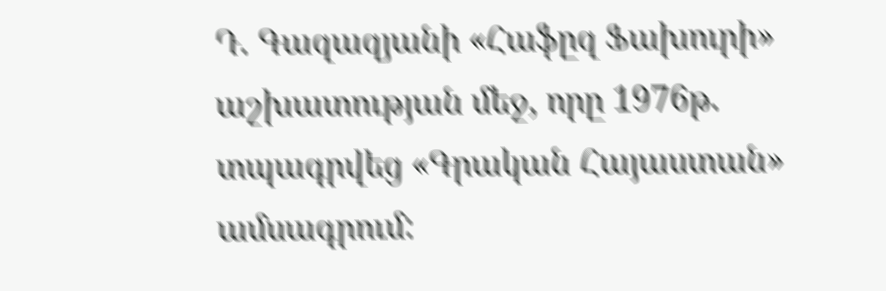Դ. Գազազյանի «Հաֆըզ Ֆախուրի» աշխատության մեջ, որը 1976թ. տպագրվեց «Գրական Հայաստան» ամսագրում: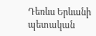Դեռևս Երևանի պետական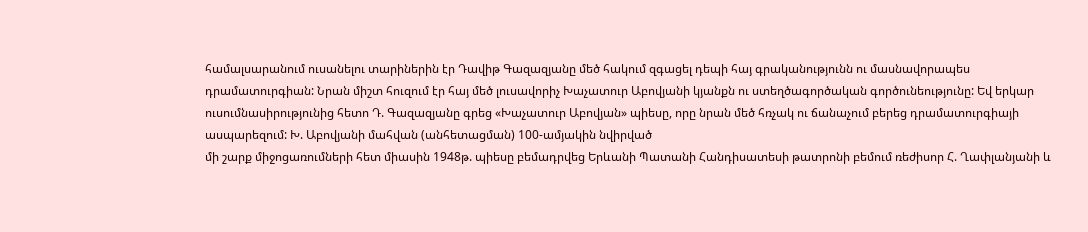համալսարանում ուսանելու տարիներին էր Դավիթ Գազազյանը մեծ հակում զգացել դեպի հայ գրականությունն ու մասնավորապես դրամատուրգիան: Նրան միշտ հուզում էր հայ մեծ լուսավորիչ Խաչատուր Աբովյանի կյանքն ու ստեղծագործական գործունեությունը: Եվ երկար ուսումնասիրությունից հետո Դ. Գազազյանը գրեց «Խաչատուր Աբովյան» պիեսը, որը նրան մեծ հռչակ ու ճանաչում բերեց դրամատուրգիայի ասպարեզում: Խ. Աբովյանի մահվան (անհետացման) 100-ամյակին նվիրված
մի շարք միջոցառումների հետ միասին 1948թ. պիեսը բեմադրվեց Երևանի Պատանի Հանդիսատեսի թատրոնի բեմում ռեժիսոր Հ. Ղափլանյանի և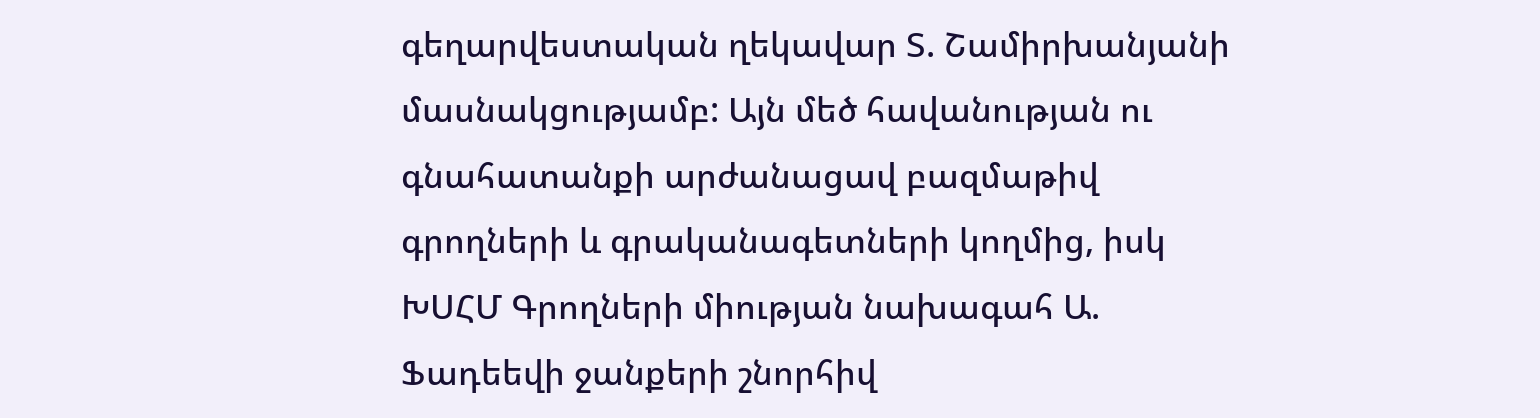գեղարվեստական ղեկավար Տ. Շամիրխանյանի մասնակցությամբ: Այն մեծ հավանության ու գնահատանքի արժանացավ բազմաթիվ գրողների և գրականագետների կողմից, իսկ ԽՍՀՄ Գրողների միության նախագահ Ա. Ֆադեեվի ջանքերի շնորհիվ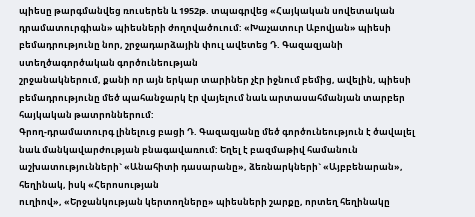պիեսը թարգմանվեց ռուսերեն և 1952թ. տպագրվեց «Հայկական սովետական դրամատուրգիան» պիեսների ժողովածուում: «Խաչատուր Աբովյան» պիեսի բեմադրությունը նոր, շրջադարձային փուլ ավետեց Դ. Գազազյանի ստեղծագործական գործունեության
շրջանակներում, քանի որ այն երկար տարիներ չէր իջնում բեմից, ավելին, պիեսի բեմադրությունը մեծ պահանջարկ էր վայելում նաև արտասահմանյան տարբեր հայկական թատրոններում:
Գրող-դրամատուրգ լինելուց բացի Դ. Գազազյանը մեծ գործունեություն է ծավալել նաև մանկավարժության բնագավառում: Եղել է բազմաթիվ համանուն աշխատությունների` «Անահիտի դասարանը», ձեռնարկների` «Այբբենարան», հեղինակ, իսկ «Հերոսության
ուղիով», «Երջանկության կերտողները» պիեսների շարքը, որտեղ հեղինակը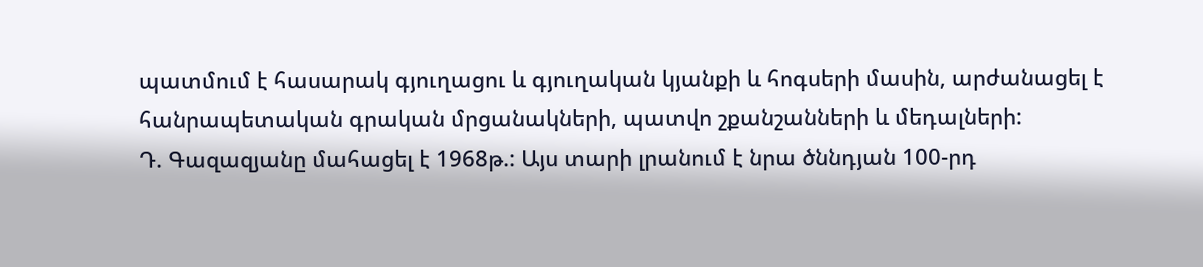պատմում է հասարակ գյուղացու և գյուղական կյանքի և հոգսերի մասին, արժանացել է հանրապետական գրական մրցանակների, պատվո շքանշանների և մեդալների:
Դ. Գազազյանը մահացել է 1968թ.: Այս տարի լրանում է նրա ծննդյան 100-րդ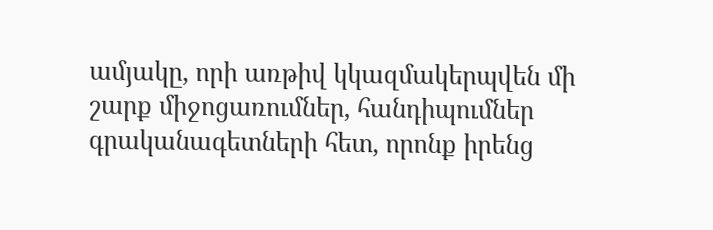ամյակը, որի առթիվ կկազմակերպվեն մի շարք միջոցառումներ, հանդիպումներ գրականագետների հետ, որոնք իրենց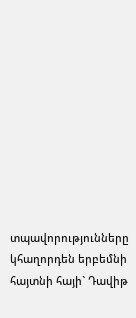տպավորությունները կհաղորդեն երբեմնի հայտնի հայի` Դավիթ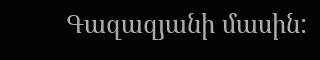Գազազյանի մասին: